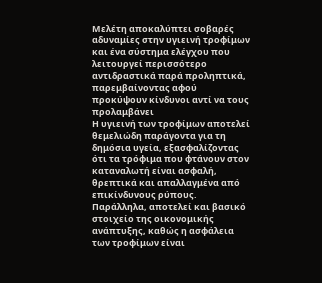Μελέτη αποκαλύπτει σοβαρές αδυναμίες στην υγιεινή τροφίμων και ένα σύστημα ελέγχου που λειτουργεί περισσότερο αντιδραστικά παρά προληπτικά, παρεμβαίνοντας αφού προκύψουν κίνδυνοι αντί να τους προλαμβάνει
Η υγιεινή των τροφίμων αποτελεί θεμελιώδη παράγοντα για τη δημόσια υγεία, εξασφαλίζοντας ότι τα τρόφιμα που φτάνουν στον καταναλωτή είναι ασφαλή, θρεπτικά και απαλλαγμένα από επικίνδυνους ρύπους. Παράλληλα, αποτελεί και βασικό στοιχείο της οικονομικής ανάπτυξης, καθώς η ασφάλεια των τροφίμων είναι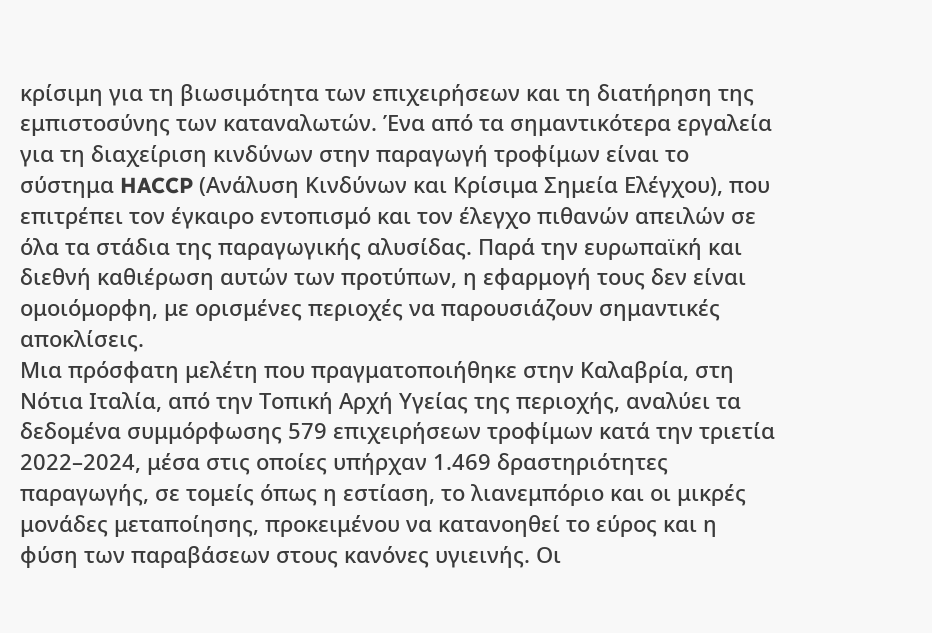κρίσιμη για τη βιωσιμότητα των επιχειρήσεων και τη διατήρηση της εμπιστοσύνης των καταναλωτών. Ένα από τα σημαντικότερα εργαλεία για τη διαχείριση κινδύνων στην παραγωγή τροφίμων είναι το σύστημα HACCP (Ανάλυση Κινδύνων και Κρίσιμα Σημεία Ελέγχου), που επιτρέπει τον έγκαιρο εντοπισμό και τον έλεγχο πιθανών απειλών σε όλα τα στάδια της παραγωγικής αλυσίδας. Παρά την ευρωπαϊκή και διεθνή καθιέρωση αυτών των προτύπων, η εφαρμογή τους δεν είναι ομοιόμορφη, με ορισμένες περιοχές να παρουσιάζουν σημαντικές αποκλίσεις.
Μια πρόσφατη μελέτη που πραγματοποιήθηκε στην Καλαβρία, στη Νότια Ιταλία, από την Τοπική Αρχή Υγείας της περιοχής, αναλύει τα δεδομένα συμμόρφωσης 579 επιχειρήσεων τροφίμων κατά την τριετία 2022–2024, μέσα στις οποίες υπήρχαν 1.469 δραστηριότητες παραγωγής, σε τομείς όπως η εστίαση, το λιανεμπόριο και οι μικρές μονάδες μεταποίησης, προκειμένου να κατανοηθεί το εύρος και η φύση των παραβάσεων στους κανόνες υγιεινής. Οι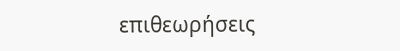επιθεωρήσεις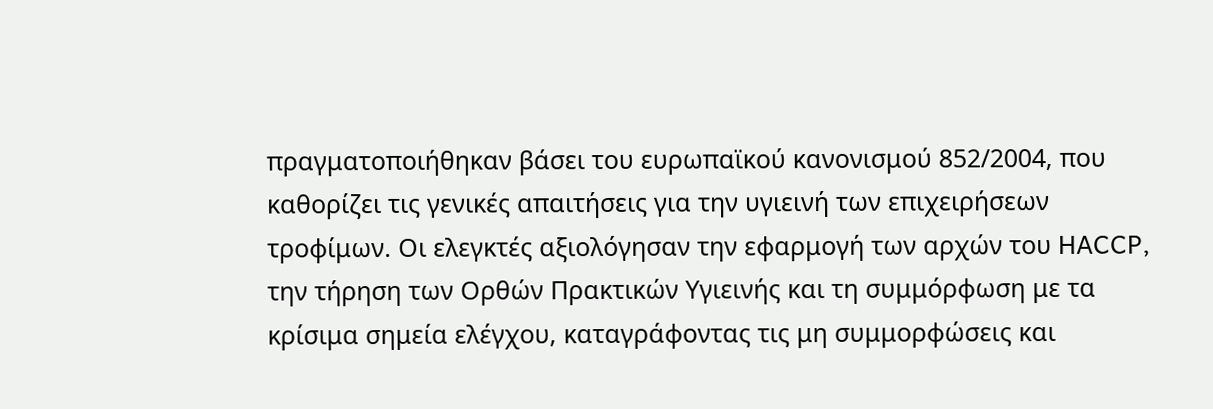πραγματοποιήθηκαν βάσει του ευρωπαϊκού κανονισμού 852/2004, που καθορίζει τις γενικές απαιτήσεις για την υγιεινή των επιχειρήσεων τροφίμων. Οι ελεγκτές αξιολόγησαν την εφαρμογή των αρχών του HACCP, την τήρηση των Ορθών Πρακτικών Υγιεινής και τη συμμόρφωση με τα κρίσιμα σημεία ελέγχου, καταγράφοντας τις μη συμμορφώσεις και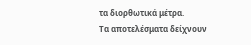τα διορθωτικά μέτρα.
Τα αποτελέσματα δείχνουν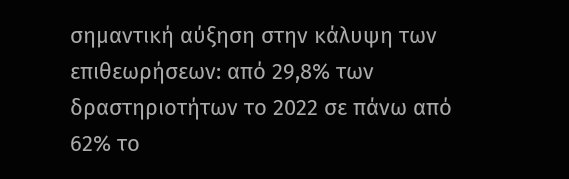σημαντική αύξηση στην κάλυψη των επιθεωρήσεων: από 29,8% των δραστηριοτήτων το 2022 σε πάνω από 62% το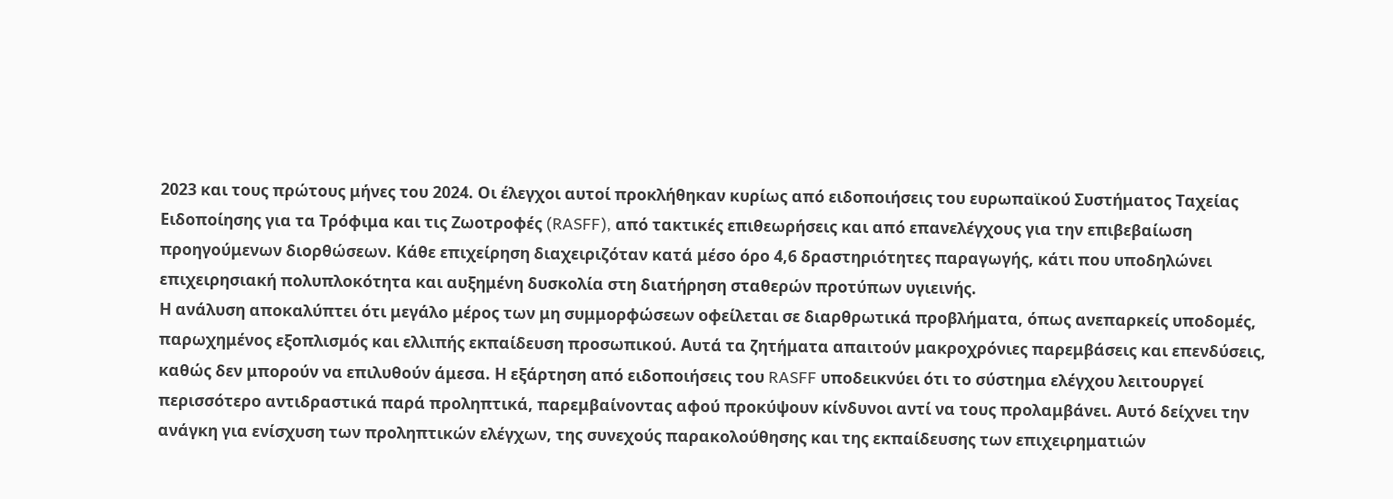2023 και τους πρώτους μήνες του 2024. Οι έλεγχοι αυτοί προκλήθηκαν κυρίως από ειδοποιήσεις του ευρωπαϊκού Συστήματος Ταχείας Ειδοποίησης για τα Τρόφιμα και τις Ζωοτροφές (RASFF), από τακτικές επιθεωρήσεις και από επανελέγχους για την επιβεβαίωση προηγούμενων διορθώσεων. Κάθε επιχείρηση διαχειριζόταν κατά μέσο όρο 4,6 δραστηριότητες παραγωγής, κάτι που υποδηλώνει επιχειρησιακή πολυπλοκότητα και αυξημένη δυσκολία στη διατήρηση σταθερών προτύπων υγιεινής.
Η ανάλυση αποκαλύπτει ότι μεγάλο μέρος των μη συμμορφώσεων οφείλεται σε διαρθρωτικά προβλήματα, όπως ανεπαρκείς υποδομές, παρωχημένος εξοπλισμός και ελλιπής εκπαίδευση προσωπικού. Αυτά τα ζητήματα απαιτούν μακροχρόνιες παρεμβάσεις και επενδύσεις, καθώς δεν μπορούν να επιλυθούν άμεσα. Η εξάρτηση από ειδοποιήσεις του RASFF υποδεικνύει ότι το σύστημα ελέγχου λειτουργεί περισσότερο αντιδραστικά παρά προληπτικά, παρεμβαίνοντας αφού προκύψουν κίνδυνοι αντί να τους προλαμβάνει. Αυτό δείχνει την ανάγκη για ενίσχυση των προληπτικών ελέγχων, της συνεχούς παρακολούθησης και της εκπαίδευσης των επιχειρηματιών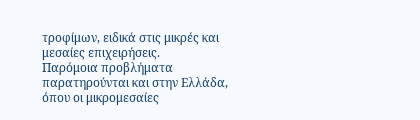τροφίμων, ειδικά στις μικρές και μεσαίες επιχειρήσεις.
Παρόμοια προβλήματα παρατηρούνται και στην Ελλάδα, όπου οι μικρομεσαίες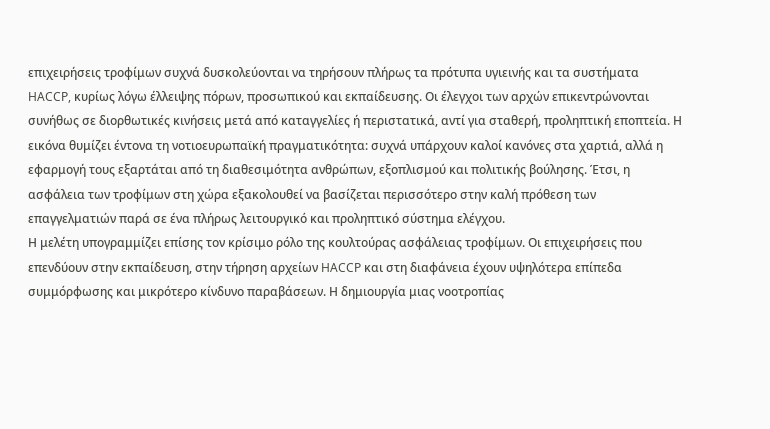επιχειρήσεις τροφίμων συχνά δυσκολεύονται να τηρήσουν πλήρως τα πρότυπα υγιεινής και τα συστήματα HACCP, κυρίως λόγω έλλειψης πόρων, προσωπικού και εκπαίδευσης. Οι έλεγχοι των αρχών επικεντρώνονται συνήθως σε διορθωτικές κινήσεις μετά από καταγγελίες ή περιστατικά, αντί για σταθερή, προληπτική εποπτεία. Η εικόνα θυμίζει έντονα τη νοτιοευρωπαϊκή πραγματικότητα: συχνά υπάρχουν καλοί κανόνες στα χαρτιά, αλλά η εφαρμογή τους εξαρτάται από τη διαθεσιμότητα ανθρώπων, εξοπλισμού και πολιτικής βούλησης. Έτσι, η ασφάλεια των τροφίμων στη χώρα εξακολουθεί να βασίζεται περισσότερο στην καλή πρόθεση των επαγγελματιών παρά σε ένα πλήρως λειτουργικό και προληπτικό σύστημα ελέγχου.
Η μελέτη υπογραμμίζει επίσης τον κρίσιμο ρόλο της κουλτούρας ασφάλειας τροφίμων. Οι επιχειρήσεις που επενδύουν στην εκπαίδευση, στην τήρηση αρχείων HACCP και στη διαφάνεια έχουν υψηλότερα επίπεδα συμμόρφωσης και μικρότερο κίνδυνο παραβάσεων. Η δημιουργία μιας νοοτροπίας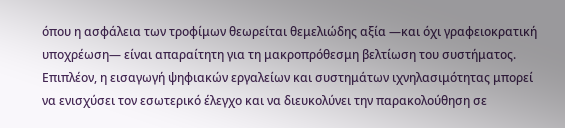όπου η ασφάλεια των τροφίμων θεωρείται θεμελιώδης αξία —και όχι γραφειοκρατική υποχρέωση— είναι απαραίτητη για τη μακροπρόθεσμη βελτίωση του συστήματος. Επιπλέον, η εισαγωγή ψηφιακών εργαλείων και συστημάτων ιχνηλασιμότητας μπορεί να ενισχύσει τον εσωτερικό έλεγχο και να διευκολύνει την παρακολούθηση σε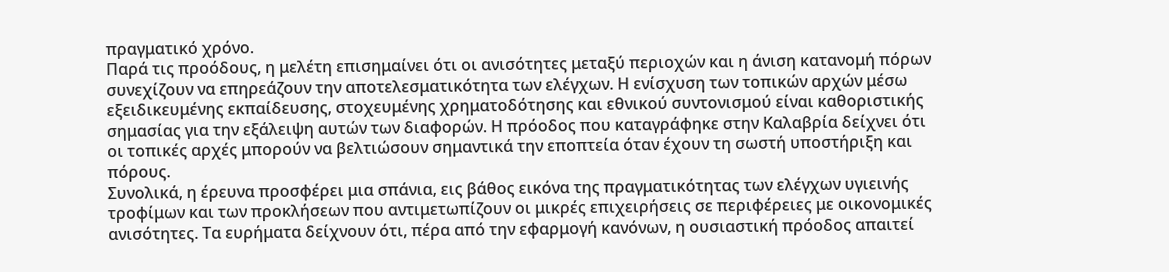πραγματικό χρόνο.
Παρά τις προόδους, η μελέτη επισημαίνει ότι οι ανισότητες μεταξύ περιοχών και η άνιση κατανομή πόρων συνεχίζουν να επηρεάζουν την αποτελεσματικότητα των ελέγχων. Η ενίσχυση των τοπικών αρχών μέσω εξειδικευμένης εκπαίδευσης, στοχευμένης χρηματοδότησης και εθνικού συντονισμού είναι καθοριστικής σημασίας για την εξάλειψη αυτών των διαφορών. Η πρόοδος που καταγράφηκε στην Καλαβρία δείχνει ότι οι τοπικές αρχές μπορούν να βελτιώσουν σημαντικά την εποπτεία όταν έχουν τη σωστή υποστήριξη και πόρους.
Συνολικά, η έρευνα προσφέρει μια σπάνια, εις βάθος εικόνα της πραγματικότητας των ελέγχων υγιεινής τροφίμων και των προκλήσεων που αντιμετωπίζουν οι μικρές επιχειρήσεις σε περιφέρειες με οικονομικές ανισότητες. Τα ευρήματα δείχνουν ότι, πέρα από την εφαρμογή κανόνων, η ουσιαστική πρόοδος απαιτεί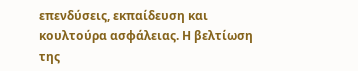επενδύσεις, εκπαίδευση και κουλτούρα ασφάλειας. Η βελτίωση της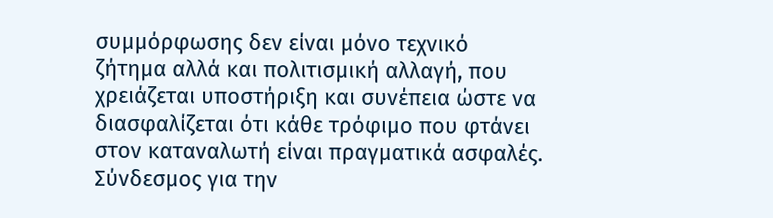συμμόρφωσης δεν είναι μόνο τεχνικό ζήτημα αλλά και πολιτισμική αλλαγή, που χρειάζεται υποστήριξη και συνέπεια ώστε να διασφαλίζεται ότι κάθε τρόφιμο που φτάνει στον καταναλωτή είναι πραγματικά ασφαλές.
Σύνδεσμος για την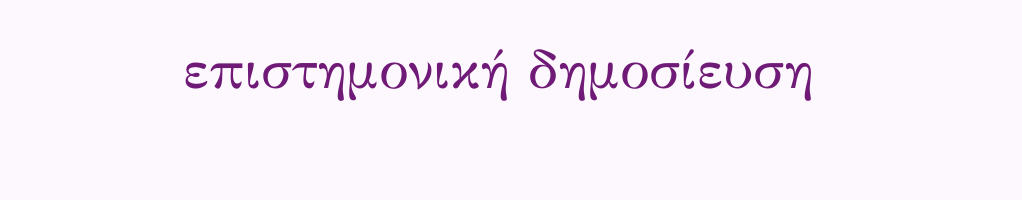επιστημονική δημοσίευση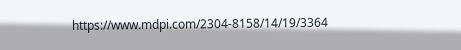https://www.mdpi.com/2304-8158/14/19/3364